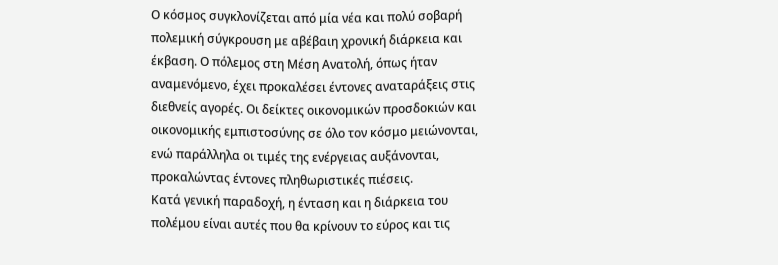Ο κόσμος συγκλονίζεται από μία νέα και πολύ σοβαρή πολεμική σύγκρουση με αβέβαιη χρονική διάρκεια και έκβαση. Ο πόλεμος στη Μέση Ανατολή, όπως ήταν αναμενόμενο, έχει προκαλέσει έντονες αναταράξεις στις διεθνείς αγορές. Οι δείκτες οικονομικών προσδοκιών και οικονομικής εμπιστοσύνης σε όλο τον κόσμο μειώνονται, ενώ παράλληλα οι τιμές της ενέργειας αυξάνονται, προκαλώντας έντονες πληθωριστικές πιέσεις.
Κατά γενική παραδοχή, η ένταση και η διάρκεια του πολέμου είναι αυτές που θα κρίνουν το εύρος και τις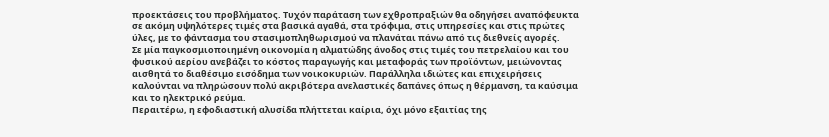προεκτάσεις του προβλήματος. Τυχόν παράταση των εχθροπραξιών θα οδηγήσει αναπόφευκτα σε ακόμη υψηλότερες τιμές στα βασικά αγαθά, στα τρόφιμα, στις υπηρεσίες και στις πρώτες ύλες, με το φάντασμα του στασιμοπληθωρισμού να πλανάται πάνω από τις διεθνείς αγορές.
Σε μία παγκοσμιοποιημένη οικονομία η αλματώδης άνοδος στις τιμές του πετρελαίου και του φυσικού αερίου ανεβάζει το κόστος παραγωγής και μεταφοράς των προϊόντων, μειώνοντας αισθητά το διαθέσιμο εισόδημα των νοικοκυριών. Παράλληλα ιδιώτες και επιχειρήσεις καλούνται να πληρώσουν πολύ ακριβότερα ανελαστικές δαπάνες όπως η θέρμανση, τα καύσιμα και το ηλεκτρικό ρεύμα.
Περαιτέρω, η εφοδιαστική αλυσίδα πλήττεται καίρια, όχι μόνο εξαιτίας της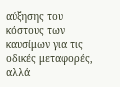αύξησης του κόστους των καυσίμων για τις οδικές μεταφορές, αλλά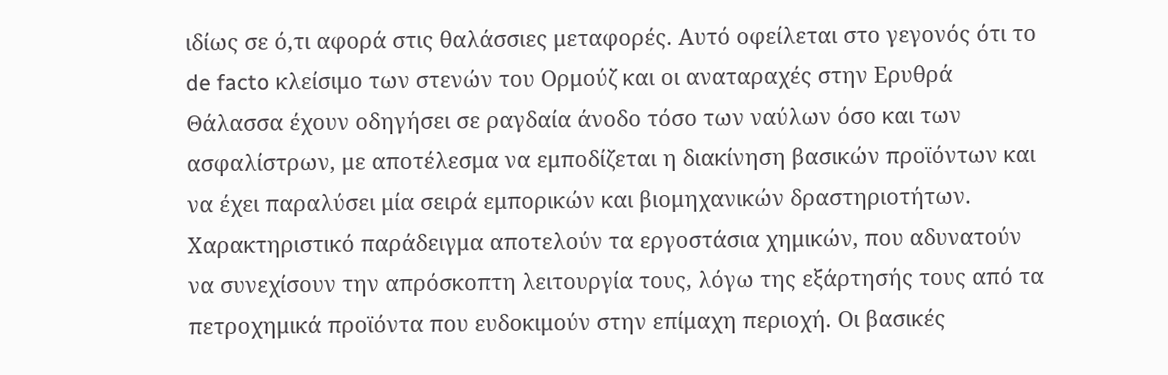ιδίως σε ό,τι αφορά στις θαλάσσιες μεταφορές. Αυτό οφείλεται στο γεγονός ότι το de facto κλείσιμο των στενών του Ορμούζ και οι αναταραχές στην Ερυθρά Θάλασσα έχουν οδηγήσει σε ραγδαία άνοδο τόσο των ναύλων όσο και των ασφαλίστρων, με αποτέλεσμα να εμποδίζεται η διακίνηση βασικών προϊόντων και να έχει παραλύσει μία σειρά εμπορικών και βιομηχανικών δραστηριοτήτων.
Χαρακτηριστικό παράδειγμα αποτελούν τα εργοστάσια χημικών, που αδυνατούν να συνεχίσουν την απρόσκοπτη λειτουργία τους, λόγω της εξάρτησής τους από τα πετροχημικά προϊόντα που ευδοκιμούν στην επίμαχη περιοχή. Οι βασικές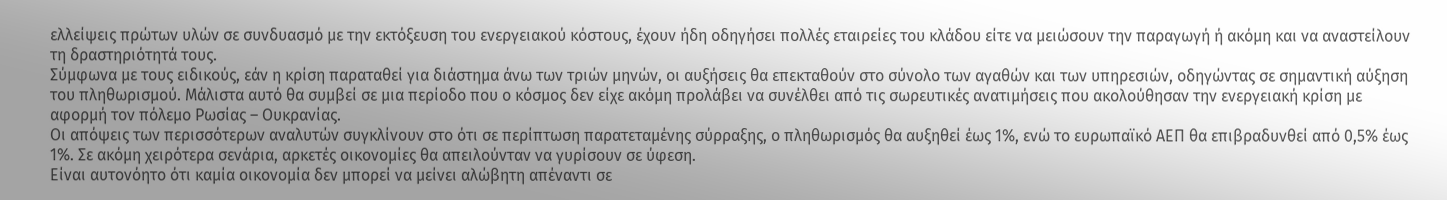ελλείψεις πρώτων υλών σε συνδυασμό με την εκτόξευση του ενεργειακού κόστους, έχουν ήδη οδηγήσει πολλές εταιρείες του κλάδου είτε να μειώσουν την παραγωγή ή ακόμη και να αναστείλουν τη δραστηριότητά τους.
Σύμφωνα με τους ειδικούς, εάν η κρίση παραταθεί για διάστημα άνω των τριών μηνών, οι αυξήσεις θα επεκταθούν στο σύνολο των αγαθών και των υπηρεσιών, οδηγώντας σε σημαντική αύξηση του πληθωρισμού. Μάλιστα αυτό θα συμβεί σε μια περίοδο που ο κόσμος δεν είχε ακόμη προλάβει να συνέλθει από τις σωρευτικές ανατιμήσεις που ακολούθησαν την ενεργειακή κρίση με αφορμή τον πόλεμο Ρωσίας – Ουκρανίας.
Οι απόψεις των περισσότερων αναλυτών συγκλίνουν στο ότι σε περίπτωση παρατεταμένης σύρραξης, ο πληθωρισμός θα αυξηθεί έως 1%, ενώ το ευρωπαϊκό ΑΕΠ θα επιβραδυνθεί από 0,5% έως 1%. Σε ακόμη χειρότερα σενάρια, αρκετές οικονομίες θα απειλούνταν να γυρίσουν σε ύφεση.
Είναι αυτονόητο ότι καμία οικονομία δεν μπορεί να μείνει αλώβητη απέναντι σε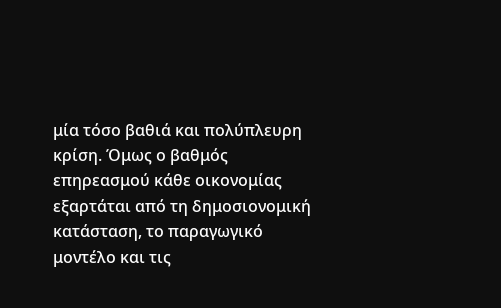μία τόσο βαθιά και πολύπλευρη κρίση. Όμως ο βαθμός επηρεασμού κάθε οικονομίας εξαρτάται από τη δημοσιονομική κατάσταση, το παραγωγικό μοντέλο και τις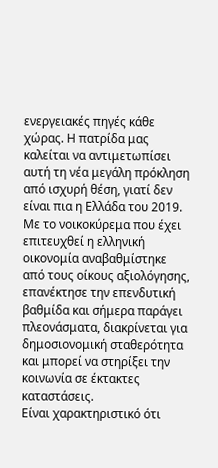ενεργειακές πηγές κάθε χώρας. Η πατρίδα μας καλείται να αντιμετωπίσει αυτή τη νέα μεγάλη πρόκληση από ισχυρή θέση, γιατί δεν είναι πια η Ελλάδα του 2019. Με το νοικοκύρεμα που έχει επιτευχθεί η ελληνική οικονομία αναβαθμίστηκε από τους οίκους αξιολόγησης, επανέκτησε την επενδυτική βαθμίδα και σήμερα παράγει πλεονάσματα, διακρίνεται για δημοσιονομική σταθερότητα και μπορεί να στηρίξει την κοινωνία σε έκτακτες καταστάσεις.
Είναι χαρακτηριστικό ότι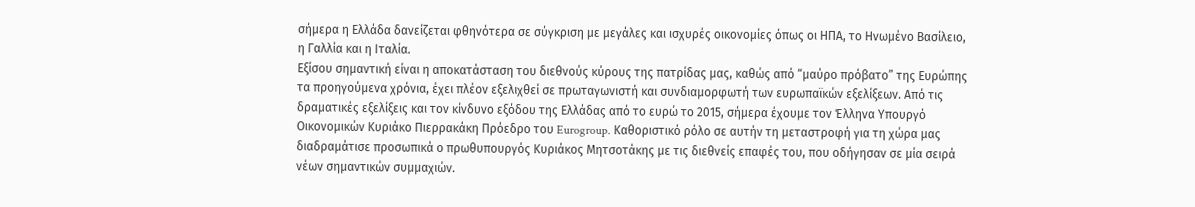σήμερα η Ελλάδα δανείζεται φθηνότερα σε σύγκριση με μεγάλες και ισχυρές οικονομίες όπως οι ΗΠΑ, το Ηνωμένο Βασίλειο, η Γαλλία και η Ιταλία.
Εξίσου σημαντική είναι η αποκατάσταση του διεθνούς κύρους της πατρίδας μας, καθώς από “μαύρο πρόβατο” της Ευρώπης τα προηγούμενα χρόνια, έχει πλέον εξελιχθεί σε πρωταγωνιστή και συνδιαμορφωτή των ευρωπαϊκών εξελίξεων. Από τις δραματικές εξελίξεις και τον κίνδυνο εξόδου της Ελλάδας από το ευρώ το 2015, σήμερα έχουμε τον Έλληνα Υπουργό Οικονομικών Κυριάκο Πιερρακάκη Πρόεδρο του Eurogroup. Καθοριστικό ρόλο σε αυτήν τη μεταστροφή για τη χώρα μας διαδραμάτισε προσωπικά ο πρωθυπουργός Κυριάκος Μητσοτάκης με τις διεθνείς επαφές του, που οδήγησαν σε μία σειρά νέων σημαντικών συμμαχιών.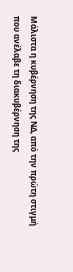Μάλιστα η κυβέρνηση της ΝΔ, από την πρώτη στιγμή που ανέλαβε τη διακυβέρνηση της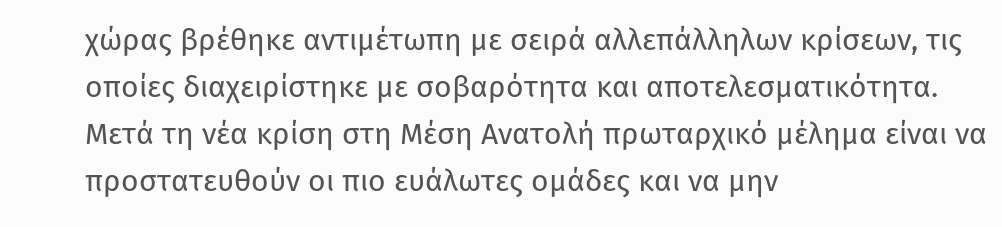χώρας βρέθηκε αντιμέτωπη με σειρά αλλεπάλληλων κρίσεων, τις οποίες διαχειρίστηκε με σοβαρότητα και αποτελεσματικότητα.
Μετά τη νέα κρίση στη Μέση Ανατολή πρωταρχικό μέλημα είναι να προστατευθούν οι πιο ευάλωτες ομάδες και να μην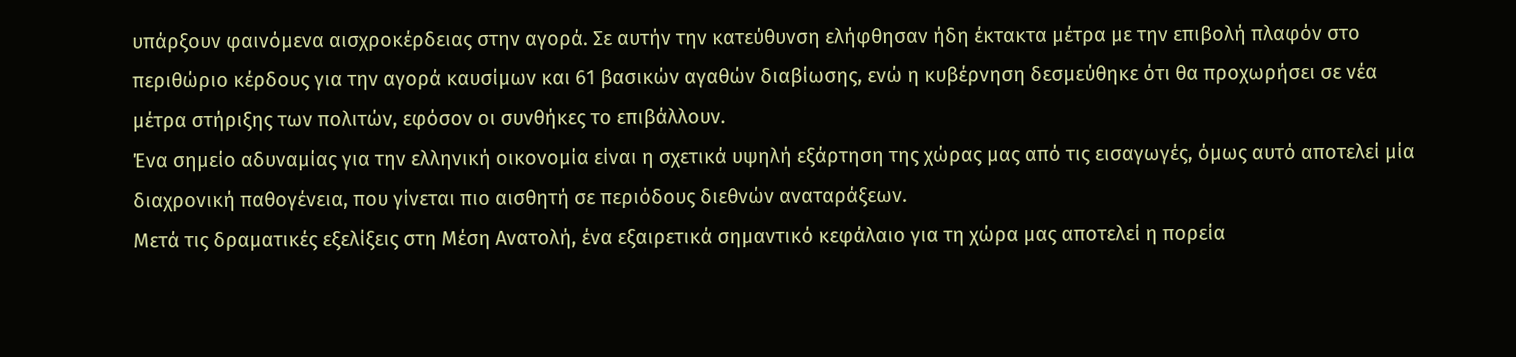υπάρξουν φαινόμενα αισχροκέρδειας στην αγορά. Σε αυτήν την κατεύθυνση ελήφθησαν ήδη έκτακτα μέτρα με την επιβολή πλαφόν στο περιθώριο κέρδους για την αγορά καυσίμων και 61 βασικών αγαθών διαβίωσης, ενώ η κυβέρνηση δεσμεύθηκε ότι θα προχωρήσει σε νέα μέτρα στήριξης των πολιτών, εφόσον οι συνθήκες το επιβάλλουν.
Ένα σημείο αδυναμίας για την ελληνική οικονομία είναι η σχετικά υψηλή εξάρτηση της χώρας μας από τις εισαγωγές, όμως αυτό αποτελεί μία διαχρονική παθογένεια, που γίνεται πιο αισθητή σε περιόδους διεθνών αναταράξεων.
Μετά τις δραματικές εξελίξεις στη Μέση Ανατολή, ένα εξαιρετικά σημαντικό κεφάλαιο για τη χώρα μας αποτελεί η πορεία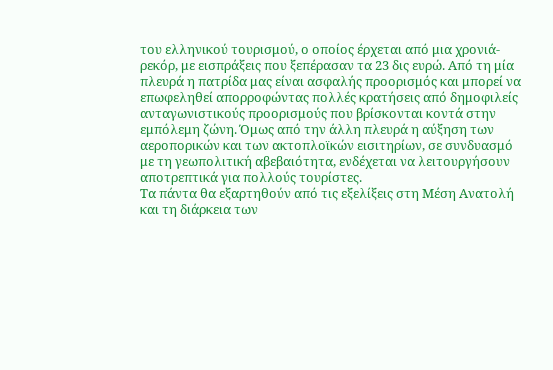του ελληνικού τουρισμού, ο οποίος έρχεται από μια χρονιά-ρεκόρ, με εισπράξεις που ξεπέρασαν τα 23 δις ευρώ. Από τη μία πλευρά η πατρίδα μας είναι ασφαλής προορισμός και μπορεί να επωφεληθεί απορροφώντας πολλές κρατήσεις από δημοφιλείς ανταγωνιστικούς προορισμούς που βρίσκονται κοντά στην εμπόλεμη ζώνη. Όμως από την άλλη πλευρά η αύξηση των αεροπορικών και των ακτοπλοϊκών εισιτηρίων, σε συνδυασμό με τη γεωπολιτική αβεβαιότητα, ενδέχεται να λειτουργήσουν αποτρεπτικά για πολλούς τουρίστες.
Τα πάντα θα εξαρτηθούν από τις εξελίξεις στη Μέση Ανατολή και τη διάρκεια των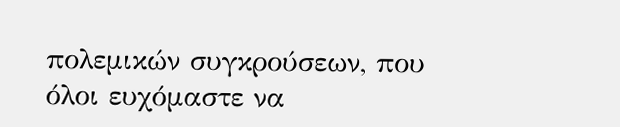πολεμικών συγκρούσεων, που όλοι ευχόμαστε να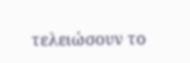τελειώσουν το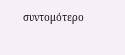συντομότερο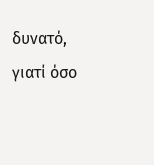δυνατό, γιατί όσο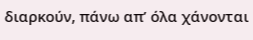διαρκούν, πάνω απ’ όλα χάνονται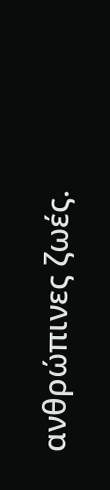ανθρώπινες ζωές.